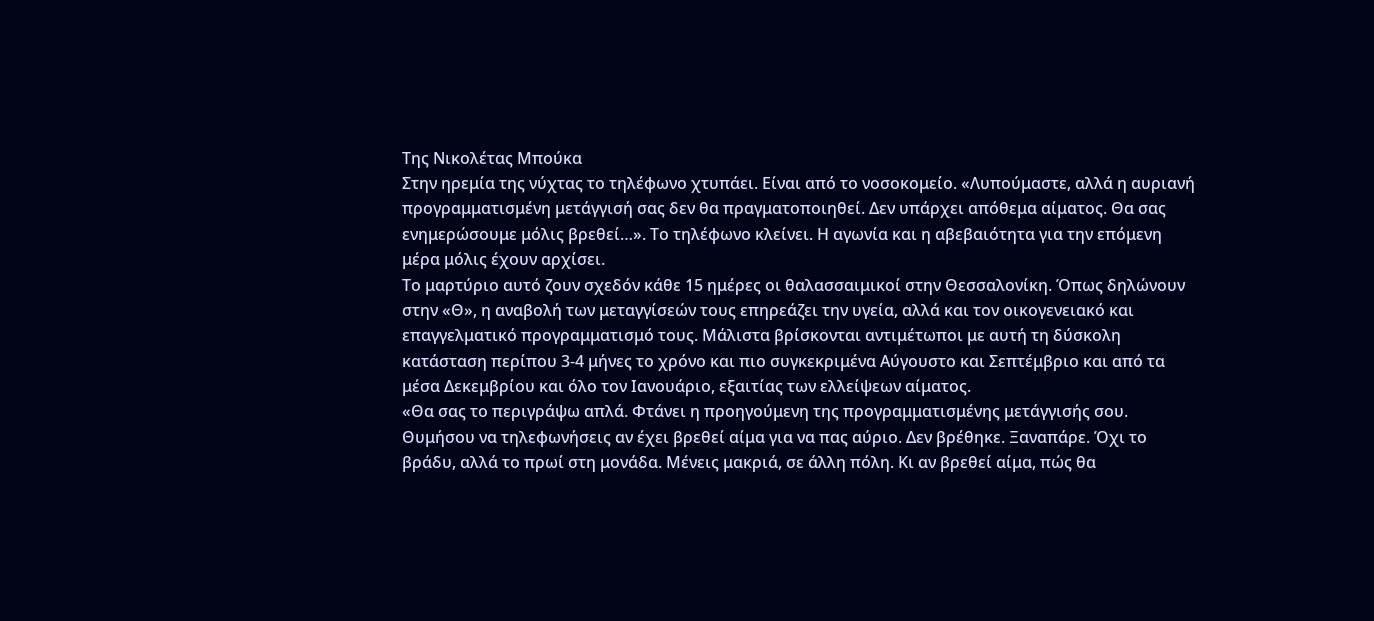Της Νικολέτας Μπούκα
Στην ηρεμία της νύχτας το τηλέφωνο χτυπάει. Είναι από το νοσοκομείο. «Λυπούμαστε, αλλά η αυριανή προγραμματισμένη μετάγγισή σας δεν θα πραγματοποιηθεί. Δεν υπάρχει απόθεμα αίματος. Θα σας ενημερώσουμε μόλις βρεθεί…». Το τηλέφωνο κλείνει. Η αγωνία και η αβεβαιότητα για την επόμενη μέρα μόλις έχουν αρχίσει.
Το μαρτύριο αυτό ζουν σχεδόν κάθε 15 ημέρες οι θαλασσαιμικοί στην Θεσσαλονίκη. Όπως δηλώνουν στην «Θ», η αναβολή των μεταγγίσεών τους επηρεάζει την υγεία, αλλά και τον οικογενειακό και επαγγελματικό προγραμματισμό τους. Μάλιστα βρίσκονται αντιμέτωποι με αυτή τη δύσκολη κατάσταση περίπου 3-4 μήνες το χρόνο και πιο συγκεκριμένα Αύγουστο και Σεπτέμβριο και από τα μέσα Δεκεμβρίου και όλο τον Ιανουάριο, εξαιτίας των ελλείψεων αίματος.
«Θα σας το περιγράψω απλά. Φτάνει η προηγούμενη της προγραμματισμένης μετάγγισής σου. Θυμήσου να τηλεφωνήσεις αν έχει βρεθεί αίμα για να πας αύριο. Δεν βρέθηκε. Ξαναπάρε. Όχι το βράδυ, αλλά το πρωί στη μονάδα. Μένεις μακριά, σε άλλη πόλη. Κι αν βρεθεί αίμα, πώς θα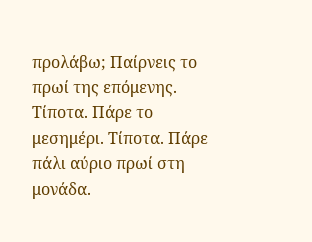προλάβω; Παίρνεις το πρωί της επόμενης. Τίποτα. Πάρε το μεσημέρι. Τίποτα. Πάρε πάλι αύριο πρωί στη μονάδα.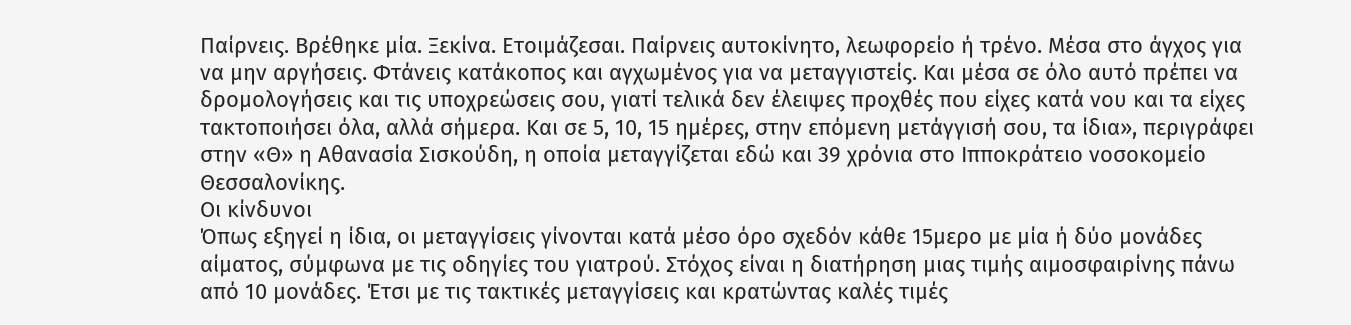Παίρνεις. Βρέθηκε μία. Ξεκίνα. Ετοιμάζεσαι. Παίρνεις αυτοκίνητο, λεωφορείο ή τρένο. Μέσα στο άγχος για να μην αργήσεις. Φτάνεις κατάκοπος και αγχωμένος για να μεταγγιστείς. Και μέσα σε όλο αυτό πρέπει να δρομολογήσεις και τις υποχρεώσεις σου, γιατί τελικά δεν έλειψες προχθές που είχες κατά νου και τα είχες τακτοποιήσει όλα, αλλά σήμερα. Και σε 5, 10, 15 ημέρες, στην επόμενη μετάγγισή σου, τα ίδια», περιγράφει στην «Θ» η Αθανασία Σισκούδη, η οποία μεταγγίζεται εδώ και 39 χρόνια στο Ιπποκράτειο νοσοκομείο Θεσσαλονίκης.
Οι κίνδυνοι
Όπως εξηγεί η ίδια, οι μεταγγίσεις γίνονται κατά μέσο όρο σχεδόν κάθε 15μερο με μία ή δύο μονάδες αίματος, σύμφωνα με τις οδηγίες του γιατρού. Στόχος είναι η διατήρηση μιας τιμής αιμοσφαιρίνης πάνω από 10 μονάδες. Έτσι με τις τακτικές μεταγγίσεις και κρατώντας καλές τιμές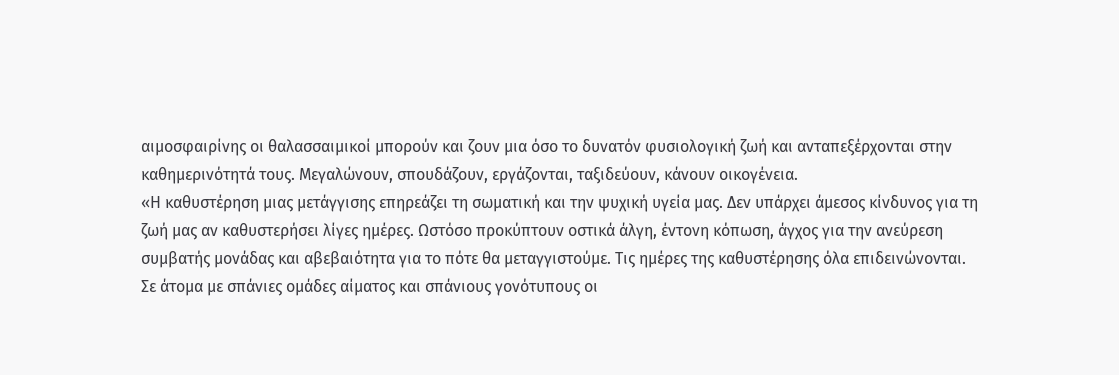αιμοσφαιρίνης οι θαλασσαιμικοί μπορούν και ζουν μια όσο το δυνατόν φυσιολογική ζωή και ανταπεξέρχονται στην καθημερινότητά τους. Μεγαλώνουν, σπουδάζουν, εργάζονται, ταξιδεύουν, κάνουν οικογένεια.
«Η καθυστέρηση μιας μετάγγισης επηρεάζει τη σωματική και την ψυχική υγεία μας. Δεν υπάρχει άμεσος κίνδυνος για τη ζωή μας αν καθυστερήσει λίγες ημέρες. Ωστόσο προκύπτουν οστικά άλγη, έντονη κόπωση, άγχος για την ανεύρεση συμβατής μονάδας και αβεβαιότητα για το πότε θα μεταγγιστούμε. Τις ημέρες της καθυστέρησης όλα επιδεινώνονται. Σε άτομα με σπάνιες ομάδες αίματος και σπάνιους γονότυπους οι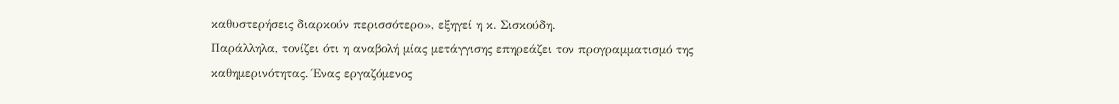καθυστερήσεις διαρκούν περισσότερο», εξηγεί η κ. Σισκούδη.
Παράλληλα, τονίζει ότι η αναβολή μίας μετάγγισης επηρεάζει τον προγραμματισμό της καθημερινότητας. Ένας εργαζόμενος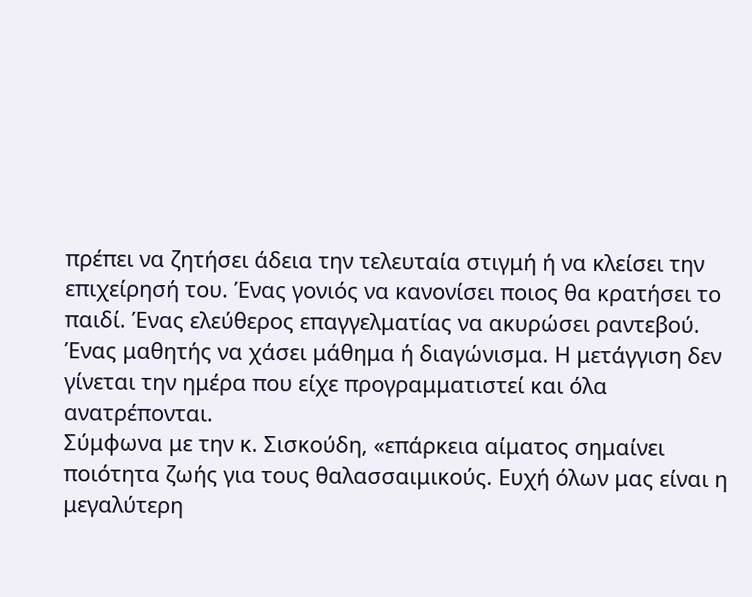πρέπει να ζητήσει άδεια την τελευταία στιγμή ή να κλείσει την επιχείρησή του. Ένας γονιός να κανονίσει ποιος θα κρατήσει το παιδί. Ένας ελεύθερος επαγγελματίας να ακυρώσει ραντεβού. Ένας μαθητής να χάσει μάθημα ή διαγώνισμα. Η μετάγγιση δεν γίνεται την ημέρα που είχε προγραμματιστεί και όλα ανατρέπονται.
Σύμφωνα με την κ. Σισκούδη, «επάρκεια αίματος σημαίνει ποιότητα ζωής για τους θαλασσαιμικούς. Ευχή όλων μας είναι η μεγαλύτερη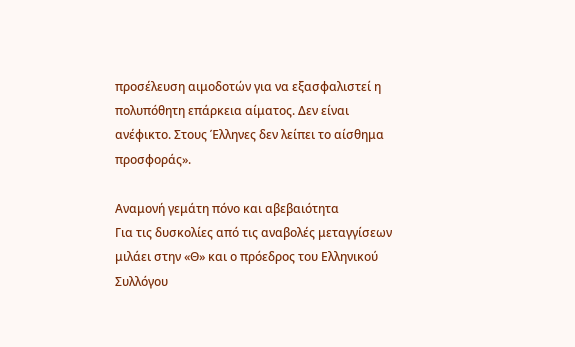προσέλευση αιμοδοτών για να εξασφαλιστεί η πολυπόθητη επάρκεια αίματος. Δεν είναι ανέφικτο. Στους Έλληνες δεν λείπει το αίσθημα προσφοράς».

Αναμονή γεμάτη πόνο και αβεβαιότητα
Για τις δυσκολίες από τις αναβολές μεταγγίσεων μιλάει στην «Θ» και ο πρόεδρος του Ελληνικού Συλλόγου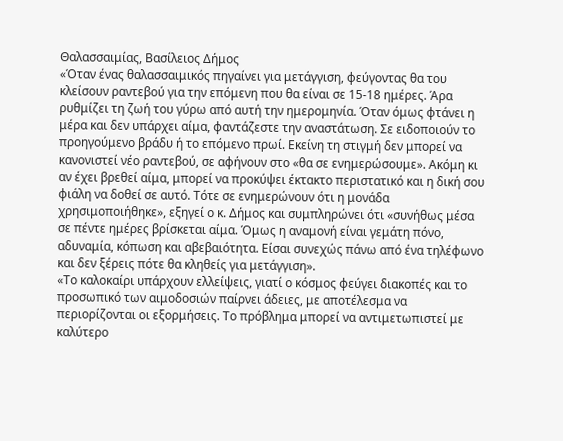Θαλασσαιμίας, Βασίλειος Δήμος
«Όταν ένας θαλασσαιμικός πηγαίνει για μετάγγιση, φεύγοντας θα του κλείσουν ραντεβού για την επόμενη που θα είναι σε 15-18 ημέρες. Άρα ρυθμίζει τη ζωή του γύρω από αυτή την ημερομηνία. Όταν όμως φτάνει η μέρα και δεν υπάρχει αίμα, φαντάζεστε την αναστάτωση. Σε ειδοποιούν το προηγούμενο βράδυ ή το επόμενο πρωί. Εκείνη τη στιγμή δεν μπορεί να κανονιστεί νέο ραντεβού, σε αφήνουν στο «θα σε ενημερώσουμε». Ακόμη κι αν έχει βρεθεί αίμα, μπορεί να προκύψει έκτακτο περιστατικό και η δική σου φιάλη να δοθεί σε αυτό. Τότε σε ενημερώνουν ότι η μονάδα χρησιμοποιήθηκε», εξηγεί ο κ. Δήμος και συμπληρώνει ότι «συνήθως μέσα σε πέντε ημέρες βρίσκεται αίμα. Όμως η αναμονή είναι γεμάτη πόνο, αδυναμία, κόπωση και αβεβαιότητα. Είσαι συνεχώς πάνω από ένα τηλέφωνο και δεν ξέρεις πότε θα κληθείς για μετάγγιση».
«Το καλοκαίρι υπάρχουν ελλείψεις, γιατί ο κόσμος φεύγει διακοπές και το προσωπικό των αιμοδοσιών παίρνει άδειες, με αποτέλεσμα να περιορίζονται οι εξορμήσεις. Το πρόβλημα μπορεί να αντιμετωπιστεί με καλύτερο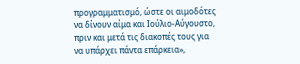προγραμματισμό, ώστε οι αιμοδότες να δίνουν αίμα και Ιούλιο-Αύγουστο, πριν και μετά τις διακοπές τους για να υπάρχει πάντα επάρκεια»,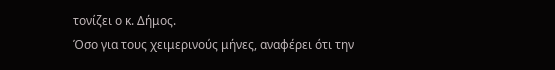τονίζει ο κ. Δήμος.
Όσο για τους χειμερινούς μήνες, αναφέρει ότι την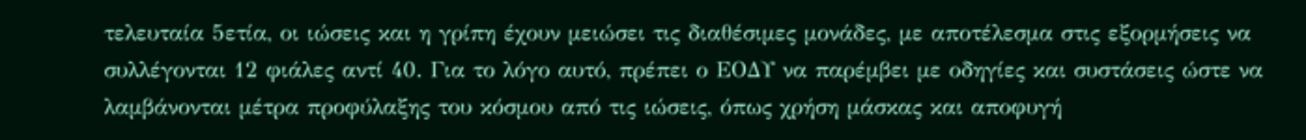τελευταία 5ετία, οι ιώσεις και η γρίπη έχουν μειώσει τις διαθέσιμες μονάδες, με αποτέλεσμα στις εξορμήσεις να συλλέγονται 12 φιάλες αντί 40. Για το λόγο αυτό, πρέπει ο ΕΟΔΥ να παρέμβει με οδηγίες και συστάσεις ώστε να λαμβάνονται μέτρα προφύλαξης του κόσμου από τις ιώσεις, όπως χρήση μάσκας και αποφυγή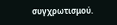συγχρωτισμού.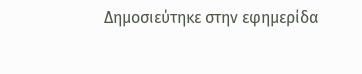Δημοσιεύτηκε στην εφημερίδα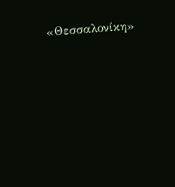«Θεσσαλονίκη»